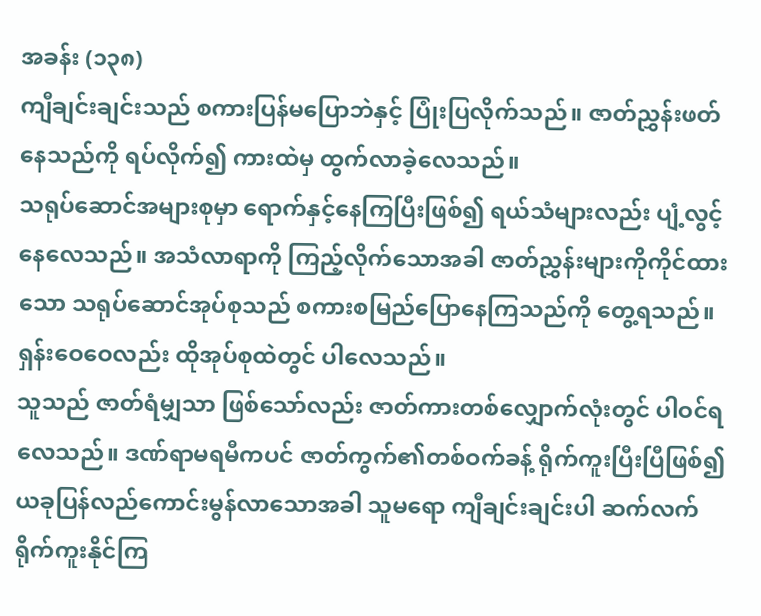အခန်း (၁၃၈)
ကျီချင်းချင်းသည် စကားပြန်မပြောဘဲနှင့် ပြုံးပြလိုက်သည်။ ဇာတ်ညွှန်းဖတ်နေသည်ကို ရပ်လိုက်၍ ကားထဲမှ ထွက်လာခဲ့လေသည်။
သရုပ်ဆောင်အများစုမှာ ရောက်နှင့်နေကြပြီးဖြစ်၍ ရယ်သံများလည်း ပျံ့လွင့်နေလေသည်။ အသံလာရာကို ကြည့်လိုက်သောအခါ ဇာတ်ညွှန်းများကိုကိုင်ထားသော သရုပ်ဆောင်အုပ်စုသည် စကားစမြည်ပြောနေကြသည်ကို တွေ့ရသည်။
ရှန်းဝေဝေလည်း ထိုအုပ်စုထဲတွင် ပါလေသည်။
သူသည် ဇာတ်ရံမျှသာ ဖြစ်သော်လည်း ဇာတ်ကားတစ်လျှောက်လုံးတွင် ပါဝင်ရလေသည်။ ဒဏ်ရာမရမီကပင် ဇာတ်ကွက်၏တစ်ဝက်ခန့် ရိုက်ကူးပြီးပြီဖြစ်၍ ယခုပြန်လည်ကောင်းမွန်လာသောအခါ သူမရော ကျီချင်းချင်းပါ ဆက်လက်ရိုက်ကူးနိုင်ကြ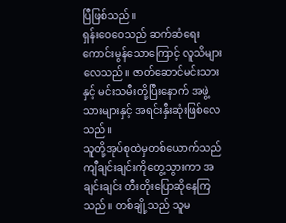ပြီဖြစ်သည်။
ရှန်းဝေဝေသည် ဆက်ဆံရေး ကောင်းမွန်သောကြောင့် လူသိများလေသည်။ ဇာတ်ဆောင်မင်းသားနှင့် မင်းသမီးတို့ပြီးနောက် အဖွဲ့သားများနှင့် အရင်းနှီးဆုံးဖြစ်လေသည်။
သူတို့အုပ်စုထဲမှတစ်ယောက်သည် ကျီချင်းချင်းကိုတွေ့သွားကာ အချင်းချင်း တီးတိုးပြောဆိုနေကြသည်။ တစ်ချို့သည် သူမ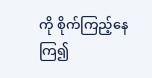ကို စိုက်ကြည့်နေကြ၍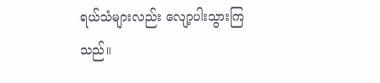ရယ်သံများလည်း လျော့ပါးသွားကြသည်။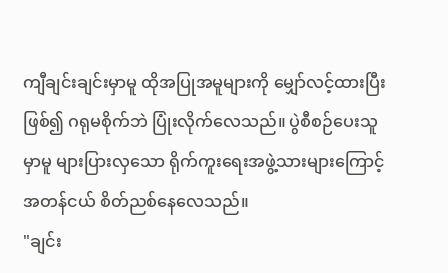ကျီချင်းချင်းမှာမူ ထိုအပြုအမူများကို မျှော်လင့်ထားပြီးဖြစ်၍ ဂရုမစိုက်ဘဲ ပြုံးလိုက်လေသည်။ ပွဲစီစဉ်ပေးသူမှာမူ များပြားလှသော ရိုက်ကူးရေးအဖွဲ့သားများကြောင့် အတန်ငယ် စိတ်ညစ်နေလေသည်။
"ချင်း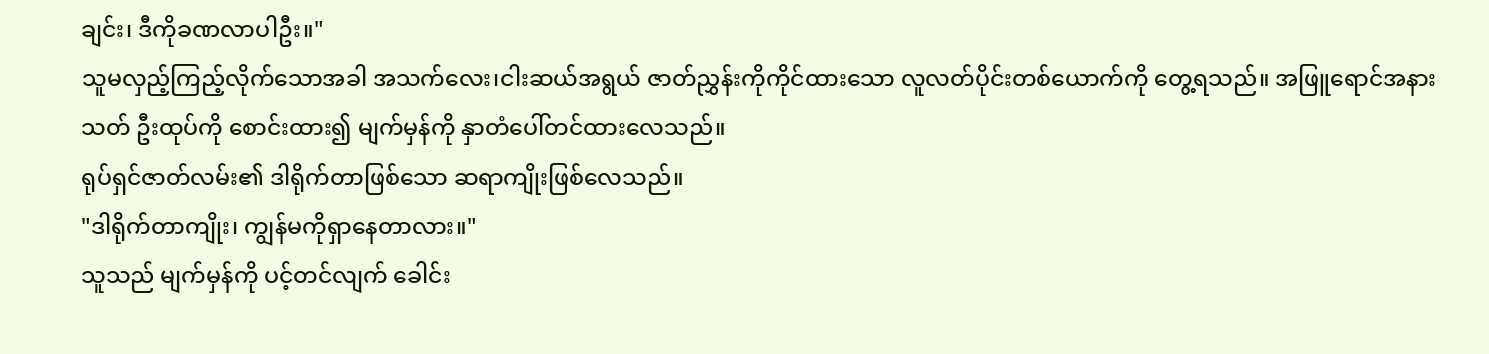ချင်း၊ ဒီကိုခဏလာပါဦး။"
သူမလှည့်ကြည့်လိုက်သောအခါ အသက်လေး၊ငါးဆယ်အရွယ် ဇာတ်ညွှန်းကိုကိုင်ထားသော လူလတ်ပိုင်းတစ်ယောက်ကို တွေ့ရသည်။ အဖြူရောင်အနားသတ် ဦးထုပ်ကို စောင်းထား၍ မျက်မှန်ကို နှာတံပေါ်တင်ထားလေသည်။
ရုပ်ရှင်ဇာတ်လမ်း၏ ဒါရိုက်တာဖြစ်သော ဆရာကျိုးဖြစ်လေသည်။
"ဒါရိုက်တာကျိုး၊ ကျွန်မကိုရှာနေတာလား။"
သူသည် မျက်မှန်ကို ပင့်တင်လျက် ခေါင်း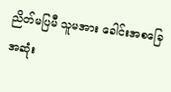ညိတ်မပြမီ သူမအား ခေါင်းအစခြေအဆုံး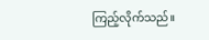ကြည့်လိုက်သည်။